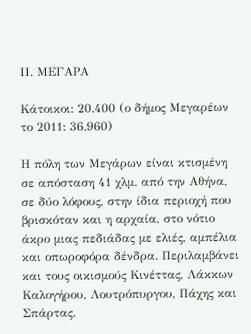ΙΙ. ΜΕΓΑΡΑ

Κάτοικοι: 20.400 (ο δήμος Μεγαρέων το 2011: 36.960)

Η πόλη των Μεγάρων είναι κτισμένη σε απόσταση 41 χλμ. από την Αθήνα, σε δύο λόφους, στην ίδια περιοχή που βρισκόταν και η αρχαία, στο νότιο άκρο μιας πεδιάδας με ελιές, αμπέλια και οπωροφόρα δένδρα. Περιλαμβάνει και τους οικισμούς Κινέττας, Λάκκων Καλογήρου, Λουτρόπυργου, Πάχης και Σπάρτας.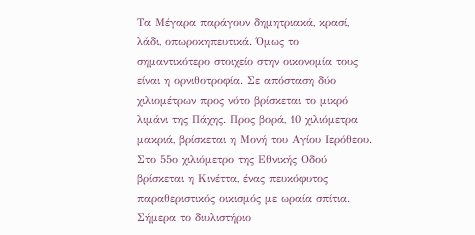Τα Μέγαρα παράγουν δημητριακά, κρασί, λάδι, οπωροκηπευτικά. Όμως το σημαντικότερο στοιχείο στην οικονομία τους είναι η ορνιθοτροφία. Σε απόσταση δύο χιλιομέτρων προς νότο βρίσκεται το μικρό λιμάνι της Πάχης. Προς βορά, 10 χιλιόμετρα μακριά, βρίσκεται η Μονή του Αγίου Ιερόθεου. Στο 55ο χιλιόμετρο της Εθνικής Οδού βρίσκεται η Κινέττα, ένας πευκόφυτος παραθεριστικός οικισμός με ωραία σπίτια. Σήμερα το διυλιστήριο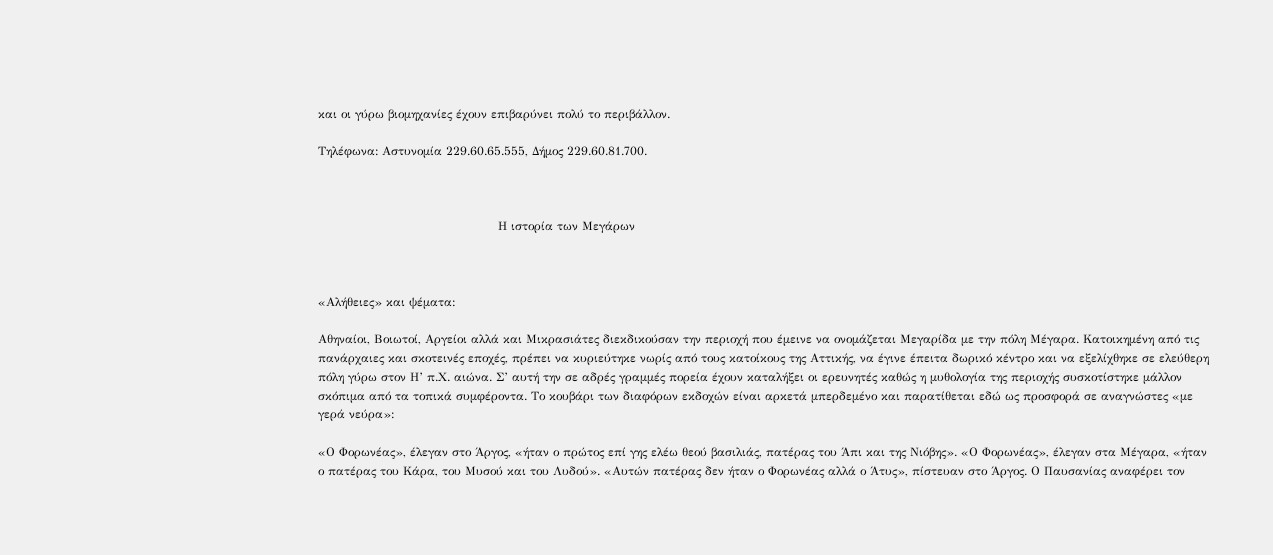και οι γύρω βιομηχανίες έχουν επιβαρύνει πολύ το περιβάλλον.

Τηλέφωνα: Αστυνομία 229.60.65.555, Δήμος 229.60.81.700.



                                             Η ιστορία των Μεγάρων



«Αλήθειες» και ψέματα:

Αθηναίοι, Βοιωτοί, Αργείοι αλλά και Μικρασιάτες διεκδικούσαν την περιοχή που έμεινε να ονομάζεται Μεγαρίδα με την πόλη Μέγαρα. Κατοικημένη από τις πανάρχαιες και σκοτεινές εποχές, πρέπει να κυριεύτηκε νωρίς από τους κατοίκους της Αττικής, να έγινε έπειτα δωρικό κέντρο και να εξελίχθηκε σε ελεύθερη πόλη γύρω στον Η’ π.Χ. αιώνα. Σ’ αυτή την σε αδρές γραμμές πορεία έχουν καταλήξει οι ερευνητές καθώς η μυθολογία της περιοχής συσκοτίστηκε μάλλον σκόπιμα από τα τοπικά συμφέροντα. Το κουβάρι των διαφόρων εκδοχών είναι αρκετά μπερδεμένο και παρατίθεται εδώ ως προσφορά σε αναγνώστες «με γερά νεύρα»:

«Ο Φορωνέας», έλεγαν στο Άργος, «ήταν ο πρώτος επί γης ελέω θεού βασιλιάς, πατέρας του Άπι και της Νιόβης». «Ο Φορωνέας», έλεγαν στα Μέγαρα, «ήταν ο πατέρας του Κάρα, του Μυσού και του Λυδού». «Αυτών πατέρας δεν ήταν ο Φορωνέας αλλά ο Άτυς», πίστευαν στο Άργος. Ο Παυσανίας αναφέρει τον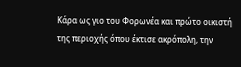Κάρα ως γιο του Φορωνέα και πρώτο οικιστή της περιοχής όπου έκτισε ακρόπολη, την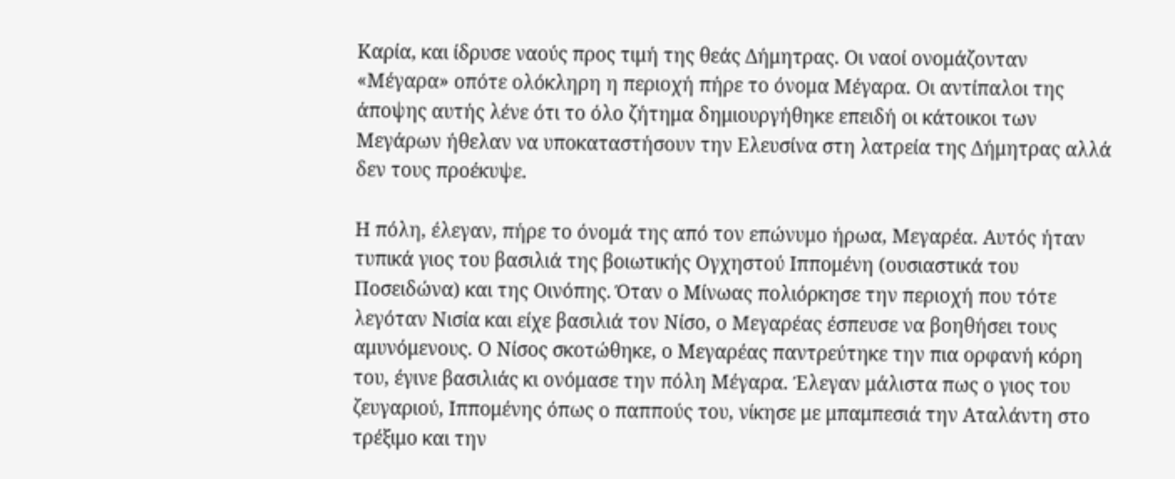Καρία, και ίδρυσε ναούς προς τιμή της θεάς Δήμητρας. Οι ναοί ονομάζονταν «Μέγαρα» οπότε ολόκληρη η περιοχή πήρε το όνομα Μέγαρα. Οι αντίπαλοι της άποψης αυτής λένε ότι το όλο ζήτημα δημιουργήθηκε επειδή οι κάτοικοι των Μεγάρων ήθελαν να υποκαταστήσουν την Ελευσίνα στη λατρεία της Δήμητρας αλλά δεν τους προέκυψε.

Η πόλη, έλεγαν, πήρε το όνομά της από τον επώνυμο ήρωα, Μεγαρέα. Αυτός ήταν τυπικά γιος του βασιλιά της βοιωτικής Ογχηστού Ιππομένη (ουσιαστικά του Ποσειδώνα) και της Οινόπης. Όταν ο Μίνωας πολιόρκησε την περιοχή που τότε λεγόταν Νισία και είχε βασιλιά τον Νίσο, ο Μεγαρέας έσπευσε να βοηθήσει τους αμυνόμενους. Ο Νίσος σκοτώθηκε, ο Μεγαρέας παντρεύτηκε την πια ορφανή κόρη του, έγινε βασιλιάς κι ονόμασε την πόλη Μέγαρα. Έλεγαν μάλιστα πως ο γιος του ζευγαριού, Ιππομένης όπως ο παππούς του, νίκησε με μπαμπεσιά την Αταλάντη στο τρέξιμο και την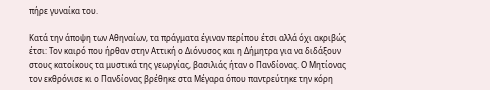πήρε γυναίκα του.

Κατά την άποψη των Αθηναίων, τα πράγματα έγιναν περίπου έτσι αλλά όχι ακριβώς έτσι: Τον καιρό που ήρθαν στην Αττική ο Διόνυσος και η Δήμητρα για να διδάξουν στους κατοίκους τα μυστικά της γεωργίας, βασιλιάς ήταν ο Πανδίονας. Ο Μητίονας τον εκθρόνισε κι ο Πανδίονας βρέθηκε στα Μέγαρα όπου παντρεύτηκε την κόρη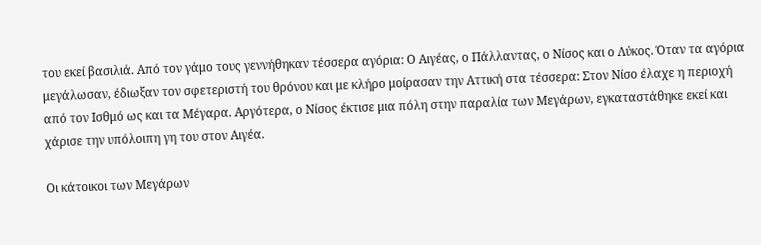του εκεί βασιλιά. Από τον γάμο τους γεννήθηκαν τέσσερα αγόρια: Ο Αιγέας, ο Πάλλαντας, ο Νίσος και ο Λύκος. Όταν τα αγόρια μεγάλωσαν, έδιωξαν τον σφετεριστή του θρόνου και με κλήρο μοίρασαν την Αττική στα τέσσερα: Στον Νίσο έλαχε η περιοχή από τον Ισθμό ως και τα Μέγαρα. Αργότερα, ο Νίσος έκτισε μια πόλη στην παραλία των Μεγάρων, εγκαταστάθηκε εκεί και χάρισε την υπόλοιπη γη του στον Αιγέα.

Οι κάτοικοι των Μεγάρων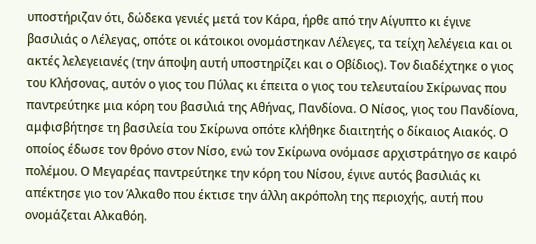υποστήριζαν ότι, δώδεκα γενιές μετά τον Κάρα, ήρθε από την Αίγυπτο κι έγινε βασιλιάς ο Λέλεγας, οπότε οι κάτοικοι ονομάστηκαν Λέλεγες, τα τείχη λελέγεια και οι ακτές λελεγειανές (την άποψη αυτή υποστηρίζει και ο Οβίδιος). Τον διαδέχτηκε ο γιος του Κλήσονας, αυτόν ο γιος του Πύλας κι έπειτα ο γιος του τελευταίου Σκίρωνας που παντρεύτηκε μια κόρη του βασιλιά της Αθήνας, Πανδίονα. Ο Νίσος, γιος του Πανδίονα, αμφισβήτησε τη βασιλεία του Σκίρωνα οπότε κλήθηκε διαιτητής ο δίκαιος Αιακός. Ο οποίος έδωσε τον θρόνο στον Νίσο, ενώ τον Σκίρωνα ονόμασε αρχιστράτηγο σε καιρό πολέμου. Ο Μεγαρέας παντρεύτηκε την κόρη του Νίσου, έγινε αυτός βασιλιάς κι απέκτησε γιο τον Άλκαθο που έκτισε την άλλη ακρόπολη της περιοχής, αυτή που ονομάζεται Αλκαθόη.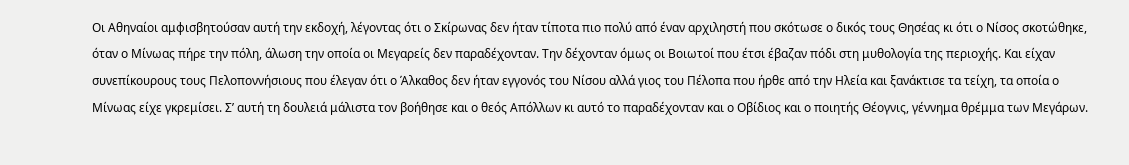Οι Αθηναίοι αμφισβητούσαν αυτή την εκδοχή, λέγοντας ότι ο Σκίρωνας δεν ήταν τίποτα πιο πολύ από έναν αρχιληστή που σκότωσε ο δικός τους Θησέας κι ότι ο Νίσος σκοτώθηκε, όταν ο Μίνωας πήρε την πόλη, άλωση την οποία οι Μεγαρείς δεν παραδέχονταν. Την δέχονταν όμως οι Βοιωτοί που έτσι έβαζαν πόδι στη μυθολογία της περιοχής. Και είχαν συνεπίκουρους τους Πελοποννήσιους που έλεγαν ότι ο Άλκαθος δεν ήταν εγγονός του Νίσου αλλά γιος του Πέλοπα που ήρθε από την Ηλεία και ξανάκτισε τα τείχη, τα οποία ο Μίνωας είχε γκρεμίσει. Σ’ αυτή τη δουλειά μάλιστα τον βοήθησε και ο θεός Απόλλων κι αυτό το παραδέχονταν και ο Οβίδιος και ο ποιητής Θέογνις, γέννημα θρέμμα των Μεγάρων.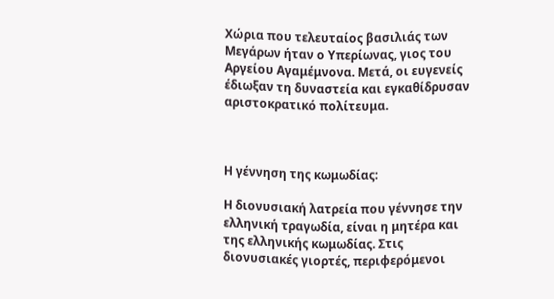Χώρια που τελευταίος βασιλιάς των Μεγάρων ήταν ο Υπερίωνας, γιος του Αργείου Αγαμέμνονα. Μετά, οι ευγενείς έδιωξαν τη δυναστεία και εγκαθίδρυσαν αριστοκρατικό πολίτευμα.



Η γέννηση της κωμωδίας:

Η διονυσιακή λατρεία που γέννησε την ελληνική τραγωδία, είναι η μητέρα και της ελληνικής κωμωδίας. Στις διονυσιακές γιορτές, περιφερόμενοι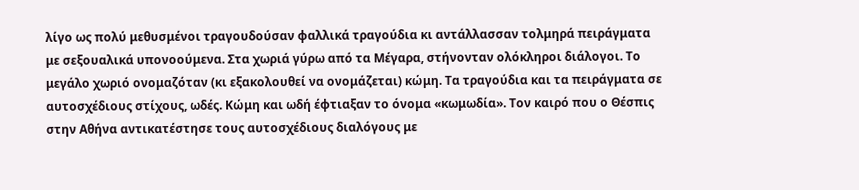λίγο ως πολύ μεθυσμένοι τραγουδούσαν φαλλικά τραγούδια κι αντάλλασσαν τολμηρά πειράγματα με σεξουαλικά υπονοούμενα. Στα χωριά γύρω από τα Μέγαρα, στήνονταν ολόκληροι διάλογοι. Το μεγάλο χωριό ονομαζόταν (κι εξακολουθεί να ονομάζεται) κώμη. Τα τραγούδια και τα πειράγματα σε αυτοσχέδιους στίχους, ωδές. Κώμη και ωδή έφτιαξαν το όνομα «κωμωδία». Τον καιρό που ο Θέσπις στην Αθήνα αντικατέστησε τους αυτοσχέδιους διαλόγους με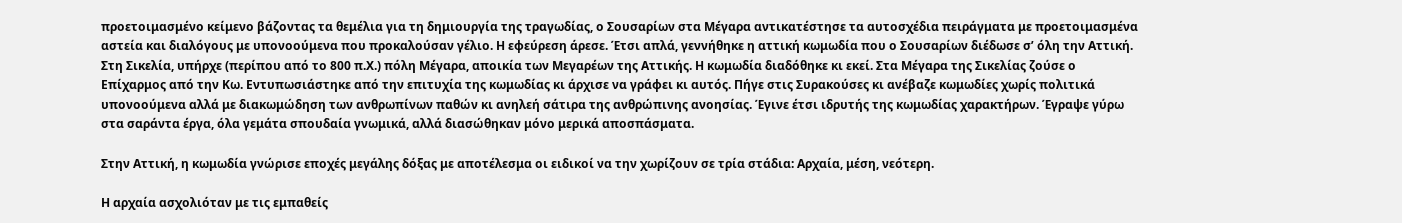προετοιμασμένο κείμενο βάζοντας τα θεμέλια για τη δημιουργία της τραγωδίας, ο Σουσαρίων στα Μέγαρα αντικατέστησε τα αυτοσχέδια πειράγματα με προετοιμασμένα αστεία και διαλόγους με υπονοούμενα που προκαλούσαν γέλιο. Η εφεύρεση άρεσε. Έτσι απλά, γεννήθηκε η αττική κωμωδία που ο Σουσαρίων διέδωσε σ’ όλη την Αττική. Στη Σικελία, υπήρχε (περίπου από το 800 π.Χ.) πόλη Μέγαρα, αποικία των Μεγαρέων της Αττικής. Η κωμωδία διαδόθηκε κι εκεί. Στα Μέγαρα της Σικελίας ζούσε ο Επίχαρμος από την Κω. Εντυπωσιάστηκε από την επιτυχία της κωμωδίας κι άρχισε να γράφει κι αυτός. Πήγε στις Συρακούσες κι ανέβαζε κωμωδίες χωρίς πολιτικά υπονοούμενα αλλά με διακωμώδηση των ανθρωπίνων παθών κι ανηλεή σάτιρα της ανθρώπινης ανοησίας. Έγινε έτσι ιδρυτής της κωμωδίας χαρακτήρων. Έγραψε γύρω στα σαράντα έργα, όλα γεμάτα σπουδαία γνωμικά, αλλά διασώθηκαν μόνο μερικά αποσπάσματα.

Στην Αττική, η κωμωδία γνώρισε εποχές μεγάλης δόξας με αποτέλεσμα οι ειδικοί να την χωρίζουν σε τρία στάδια: Αρχαία, μέση, νεότερη.

Η αρχαία ασχολιόταν με τις εμπαθείς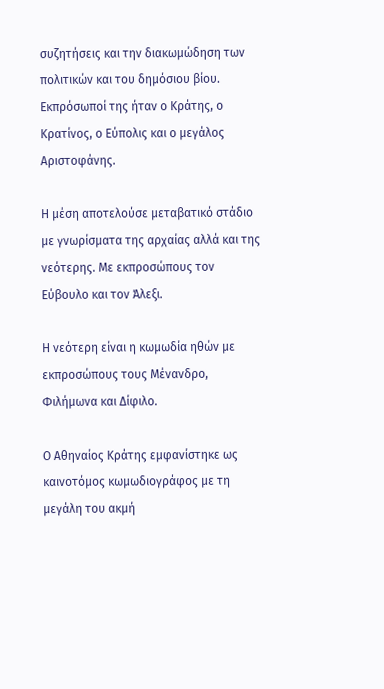συζητήσεις και την διακωμώδηση των πολιτικών και του δημόσιου βίου. Εκπρόσωποί της ήταν ο Κράτης, ο Κρατίνος, ο Εύπολις και ο μεγάλος Αριστοφάνης.

Η μέση αποτελούσε μεταβατικό στάδιο με γνωρίσματα της αρχαίας αλλά και της νεότερης. Με εκπροσώπους τον Εύβουλο και τον Άλεξι.

Η νεότερη είναι η κωμωδία ηθών με εκπροσώπους τους Μένανδρο, Φιλήμωνα και Δίφιλο.

Ο Αθηναίος Κράτης εμφανίστηκε ως καινοτόμος κωμωδιογράφος με τη μεγάλη του ακμή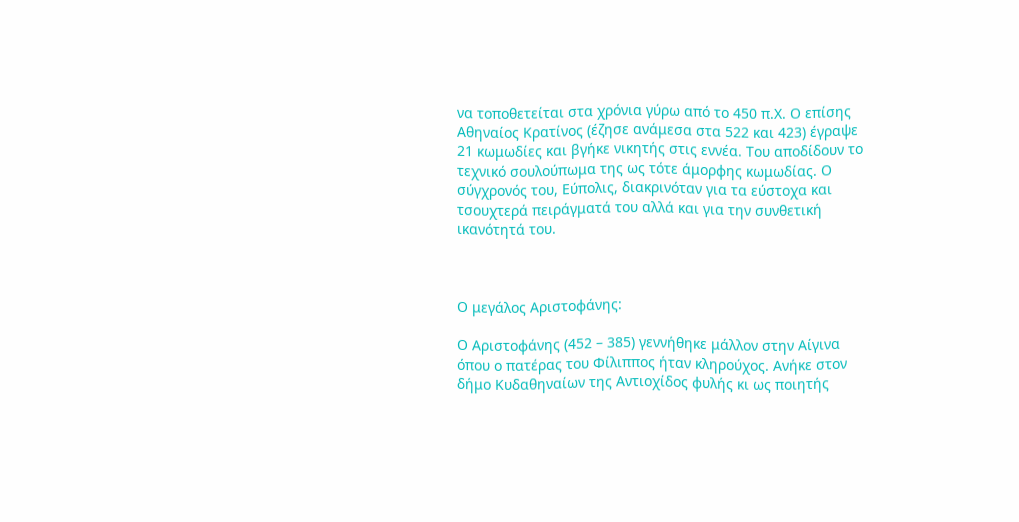να τοποθετείται στα χρόνια γύρω από το 450 π.Χ. Ο επίσης Αθηναίος Κρατίνος (έζησε ανάμεσα στα 522 και 423) έγραψε 21 κωμωδίες και βγήκε νικητής στις εννέα. Του αποδίδουν το τεχνικό σουλούπωμα της ως τότε άμορφης κωμωδίας. Ο σύγχρονός του, Εύπολις, διακρινόταν για τα εύστοχα και τσουχτερά πειράγματά του αλλά και για την συνθετική ικανότητά του.



Ο μεγάλος Αριστοφάνης:

Ο Αριστοφάνης (452 – 385) γεννήθηκε μάλλον στην Αίγινα όπου ο πατέρας του Φίλιππος ήταν κληρούχος. Ανήκε στον δήμο Κυδαθηναίων της Αντιοχίδος φυλής κι ως ποιητής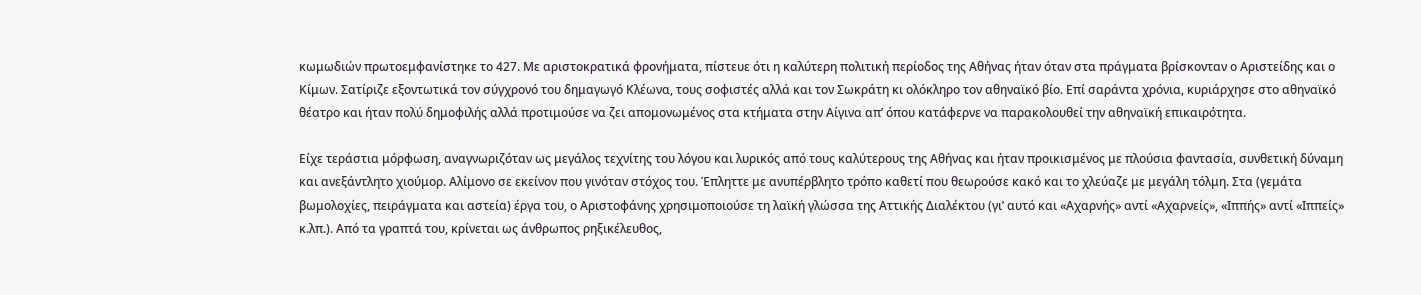κωμωδιών πρωτοεμφανίστηκε το 427. Με αριστοκρατικά φρονήματα, πίστευε ότι η καλύτερη πολιτική περίοδος της Αθήνας ήταν όταν στα πράγματα βρίσκονταν ο Αριστείδης και ο Κίμων. Σατίριζε εξοντωτικά τον σύγχρονό του δημαγωγό Κλέωνα, τους σοφιστές αλλά και τον Σωκράτη κι ολόκληρο τον αθηναϊκό βίο. Επί σαράντα χρόνια, κυριάρχησε στο αθηναϊκό θέατρο και ήταν πολύ δημοφιλής αλλά προτιμούσε να ζει απομονωμένος στα κτήματα στην Αίγινα απ’ όπου κατάφερνε να παρακολουθεί την αθηναϊκή επικαιρότητα.

Είχε τεράστια μόρφωση, αναγνωριζόταν ως μεγάλος τεχνίτης του λόγου και λυρικός από τους καλύτερους της Αθήνας και ήταν προικισμένος με πλούσια φαντασία, συνθετική δύναμη και ανεξάντλητο χιούμορ. Αλίμονο σε εκείνον που γινόταν στόχος του. Έπληττε με ανυπέρβλητο τρόπο καθετί που θεωρούσε κακό και το χλεύαζε με μεγάλη τόλμη. Στα (γεμάτα βωμολοχίες, πειράγματα και αστεία) έργα του, ο Αριστοφάνης χρησιμοποιούσε τη λαϊκή γλώσσα της Αττικής Διαλέκτου (γι’ αυτό και «Αχαρνής» αντί «Αχαρνείς», «Ιππής» αντί «Ιππείς» κ.λπ.). Από τα γραπτά του, κρίνεται ως άνθρωπος ρηξικέλευθος,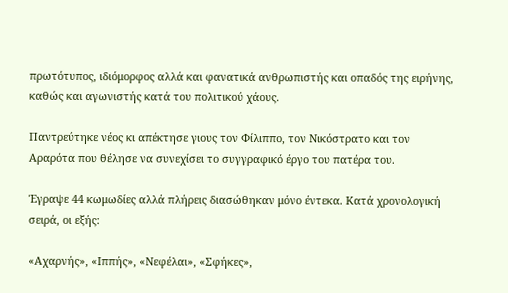πρωτότυπος, ιδιόμορφος αλλά και φανατικά ανθρωπιστής και οπαδός της ειρήνης, καθώς και αγωνιστής κατά του πολιτικού χάους.

Παντρεύτηκε νέος κι απέκτησε γιους τον Φίλιππο, τον Νικόστρατο και τον Αραρότα που θέλησε να συνεχίσει το συγγραφικό έργο του πατέρα του.

Έγραψε 44 κωμωδίες αλλά πλήρεις διασώθηκαν μόνο έντεκα. Κατά χρονολογική σειρά, οι εξής:

«Αχαρνής», «Ιππής», «Νεφέλαι», «Σφήκες»,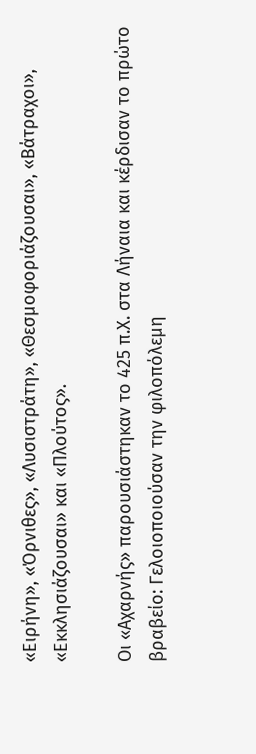«Ειρήνη», «Όρνιθες», «Λυσιστράτη», «Θεσμοφοριάζουσαι», «Βάτραχοι», «Εκκλησιάζουσαι» και «Πλούτος».

Οι «Αχαρνής» παρουσιάστηκαν το 425 π.Χ. στα Λήναια και κέρδισαν το πρώτο βραβείο: Γελοιοποιούσαν την φιλοπόλεμη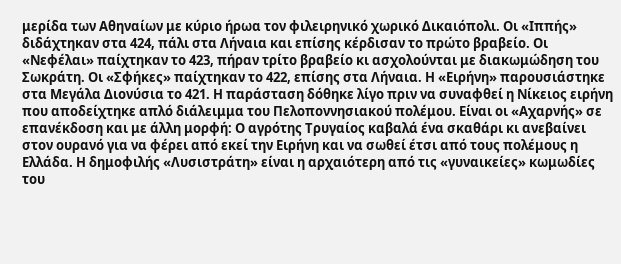μερίδα των Αθηναίων με κύριο ήρωα τον φιλειρηνικό χωρικό Δικαιόπολι. Οι «Ιππής» διδάχτηκαν στα 424, πάλι στα Λήναια και επίσης κέρδισαν το πρώτο βραβείο. Οι «Νεφέλαι» παίχτηκαν το 423, πήραν τρίτο βραβείο κι ασχολούνται με διακωμώδηση του Σωκράτη. Οι «Σφήκες» παίχτηκαν το 422, επίσης στα Λήναια. Η «Ειρήνη» παρουσιάστηκε στα Μεγάλα Διονύσια το 421. Η παράσταση δόθηκε λίγο πριν να συναφθεί η Νίκειος ειρήνη που αποδείχτηκε απλό διάλειμμα του Πελοποννησιακού πολέμου. Είναι οι «Αχαρνής» σε επανέκδοση και με άλλη μορφή: Ο αγρότης Τρυγαίος καβαλά ένα σκαθάρι κι ανεβαίνει στον ουρανό για να φέρει από εκεί την Ειρήνη και να σωθεί έτσι από τους πολέμους η Ελλάδα. Η δημοφιλής «Λυσιστράτη» είναι η αρχαιότερη από τις «γυναικείες» κωμωδίες του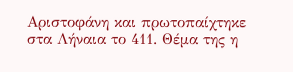Αριστοφάνη και πρωτοπαίχτηκε στα Λήναια το 411. Θέμα της η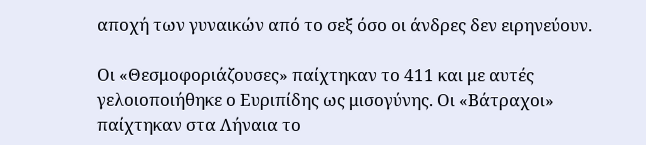αποχή των γυναικών από το σεξ όσο οι άνδρες δεν ειρηνεύουν.

Οι «Θεσμοφοριάζουσες» παίχτηκαν το 411 και με αυτές γελοιοποιήθηκε ο Ευριπίδης ως μισογύνης. Οι «Βάτραχοι» παίχτηκαν στα Λήναια το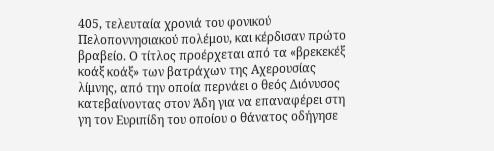405, τελευταία χρονιά του φονικού Πελοποννησιακού πολέμου, και κέρδισαν πρώτο βραβείο. Ο τίτλος προέρχεται από τα «βρεκεκέξ κοάξ κοάξ» των βατράχων της Αχερουσίας λίμνης, από την οποία περνάει ο θεός Διόνυσος κατεβαίνοντας στον Άδη για να επαναφέρει στη γη τον Ευριπίδη του οποίου ο θάνατος οδήγησε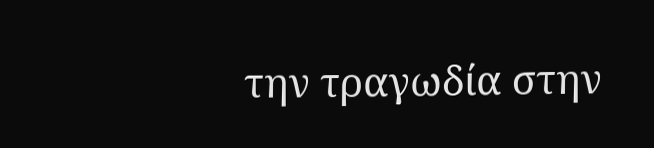την τραγωδία στην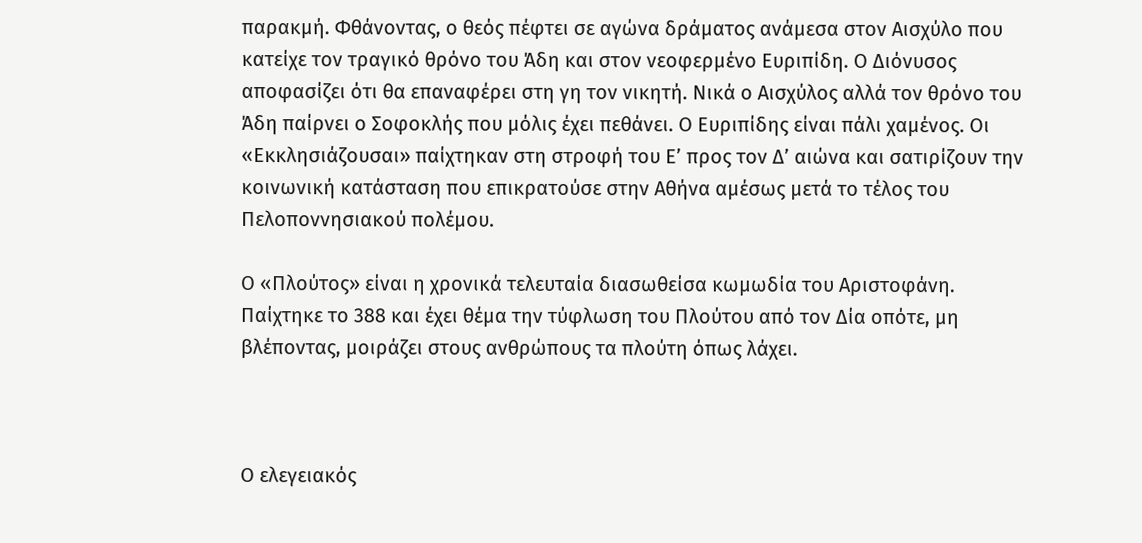παρακμή. Φθάνοντας, ο θεός πέφτει σε αγώνα δράματος ανάμεσα στον Αισχύλο που κατείχε τον τραγικό θρόνο του Άδη και στον νεοφερμένο Ευριπίδη. Ο Διόνυσος αποφασίζει ότι θα επαναφέρει στη γη τον νικητή. Νικά ο Αισχύλος αλλά τον θρόνο του Άδη παίρνει ο Σοφοκλής που μόλις έχει πεθάνει. Ο Ευριπίδης είναι πάλι χαμένος. Οι «Εκκλησιάζουσαι» παίχτηκαν στη στροφή του Ε’ προς τον Δ’ αιώνα και σατιρίζουν την κοινωνική κατάσταση που επικρατούσε στην Αθήνα αμέσως μετά το τέλος του Πελοποννησιακού πολέμου.

Ο «Πλούτος» είναι η χρονικά τελευταία διασωθείσα κωμωδία του Αριστοφάνη. Παίχτηκε το 388 και έχει θέμα την τύφλωση του Πλούτου από τον Δία οπότε, μη βλέποντας, μοιράζει στους ανθρώπους τα πλούτη όπως λάχει.



Ο ελεγειακός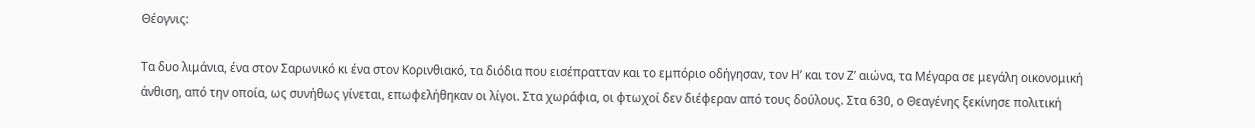Θέογνις:

Τα δυο λιμάνια, ένα στον Σαρωνικό κι ένα στον Κορινθιακό, τα διόδια που εισέπρατταν και το εμπόριο οδήγησαν, τον Η’ και τον Ζ’ αιώνα, τα Μέγαρα σε μεγάλη οικονομική άνθιση, από την οποία, ως συνήθως γίνεται, επωφελήθηκαν οι λίγοι. Στα χωράφια, οι φτωχοί δεν διέφεραν από τους δούλους. Στα 630, ο Θεαγένης ξεκίνησε πολιτική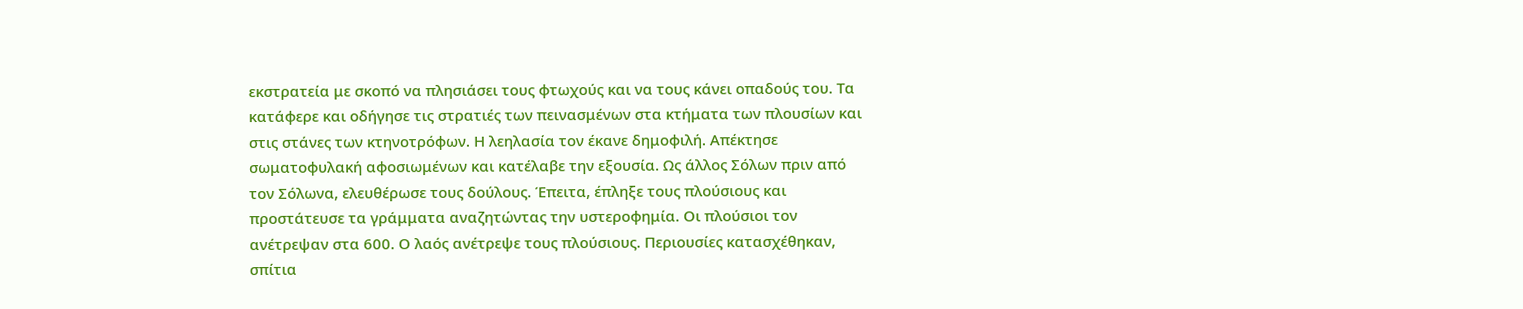εκστρατεία με σκοπό να πλησιάσει τους φτωχούς και να τους κάνει οπαδούς του. Τα κατάφερε και οδήγησε τις στρατιές των πεινασμένων στα κτήματα των πλουσίων και στις στάνες των κτηνοτρόφων. Η λεηλασία τον έκανε δημοφιλή. Απέκτησε σωματοφυλακή αφοσιωμένων και κατέλαβε την εξουσία. Ως άλλος Σόλων πριν από τον Σόλωνα, ελευθέρωσε τους δούλους. Έπειτα, έπληξε τους πλούσιους και προστάτευσε τα γράμματα αναζητώντας την υστεροφημία. Οι πλούσιοι τον ανέτρεψαν στα 600. Ο λαός ανέτρεψε τους πλούσιους. Περιουσίες κατασχέθηκαν, σπίτια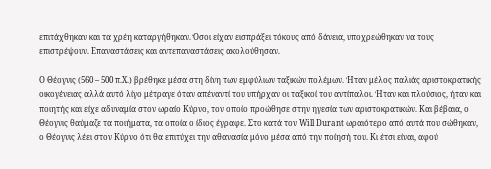επιτάχθηκαν και τα χρέη καταργήθηκαν. Όσοι είχαν εισπράξει τόκους από δάνεια, υποχρεώθηκαν να τους επιστρέψουν. Επαναστάσεις και αντεπαναστάσεις ακολούθησαν.

Ο Θέογνις (560 – 500 π.Χ.) βρέθηκε μέσα στη δίνη των εμφύλιων ταξικών πολέμων. Ήταν μέλος παλιάς αριστοκρατικής οικογένειας αλλά αυτό λίγο μέτραγε όταν απέναντί του υπήρχαν οι ταξικοί του αντίπαλοι. Ήταν και πλούσιος, ήταν και ποιητής και είχε αδυναμία στον ωραίο Κύρνο, τον οποίο προώθησε στην ηγεσία των αριστοκρατικών. Και βέβαια, ο Θέογνις θαύμαζε τα ποιήματα, τα οποία ο ίδιος έγραφε. Στο κατά τον Will Durant ωραιότερο από αυτά που σώθηκαν, ο Θέογνις λέει στον Κύρνο ότι θα επιτύχει την αθανασία μόνο μέσα από την ποίησή του. Κι έτσι είναι, αφού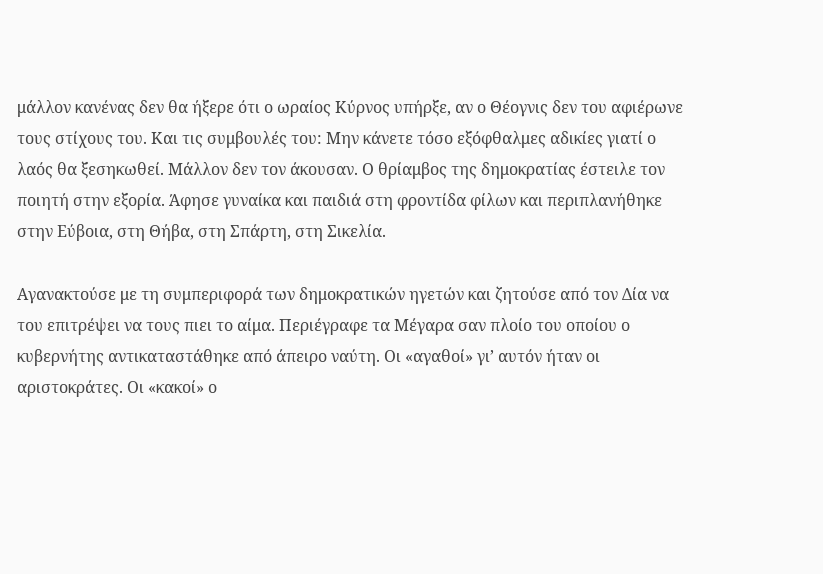μάλλον κανένας δεν θα ήξερε ότι ο ωραίος Κύρνος υπήρξε, αν ο Θέογνις δεν του αφιέρωνε τους στίχους του. Και τις συμβουλές του: Μην κάνετε τόσο εξόφθαλμες αδικίες γιατί ο λαός θα ξεσηκωθεί. Μάλλον δεν τον άκουσαν. Ο θρίαμβος της δημοκρατίας έστειλε τον ποιητή στην εξορία. Άφησε γυναίκα και παιδιά στη φροντίδα φίλων και περιπλανήθηκε στην Εύβοια, στη Θήβα, στη Σπάρτη, στη Σικελία.

Αγανακτούσε με τη συμπεριφορά των δημοκρατικών ηγετών και ζητούσε από τον Δία να του επιτρέψει να τους πιει το αίμα. Περιέγραφε τα Μέγαρα σαν πλοίο του οποίου ο κυβερνήτης αντικαταστάθηκε από άπειρο ναύτη. Οι «αγαθοί» γι’ αυτόν ήταν οι αριστοκράτες. Οι «κακοί» ο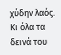χύδην λαός. Κι όλα τα δεινά του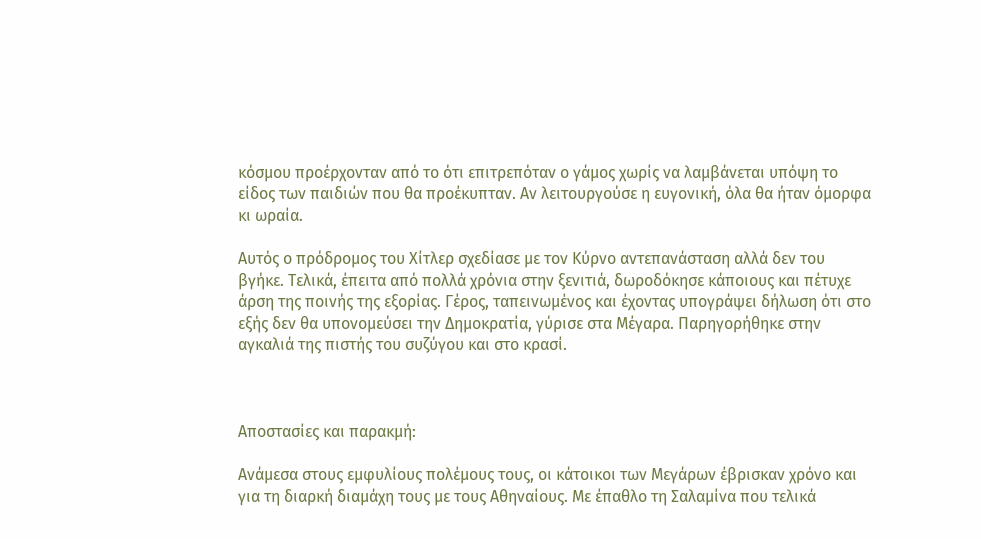κόσμου προέρχονταν από το ότι επιτρεπόταν ο γάμος χωρίς να λαμβάνεται υπόψη το είδος των παιδιών που θα προέκυπταν. Αν λειτουργούσε η ευγονική, όλα θα ήταν όμορφα κι ωραία.

Αυτός ο πρόδρομος του Χίτλερ σχεδίασε με τον Κύρνο αντεπανάσταση αλλά δεν του βγήκε. Τελικά, έπειτα από πολλά χρόνια στην ξενιτιά, δωροδόκησε κάποιους και πέτυχε άρση της ποινής της εξορίας. Γέρος, ταπεινωμένος και έχοντας υπογράψει δήλωση ότι στο εξής δεν θα υπονομεύσει την Δημοκρατία, γύρισε στα Μέγαρα. Παρηγορήθηκε στην αγκαλιά της πιστής του συζύγου και στο κρασί.



Αποστασίες και παρακμή:

Ανάμεσα στους εμφυλίους πολέμους τους, οι κάτοικοι των Μεγάρων έβρισκαν χρόνο και για τη διαρκή διαμάχη τους με τους Αθηναίους. Με έπαθλο τη Σαλαμίνα που τελικά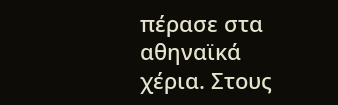πέρασε στα αθηναϊκά χέρια. Στους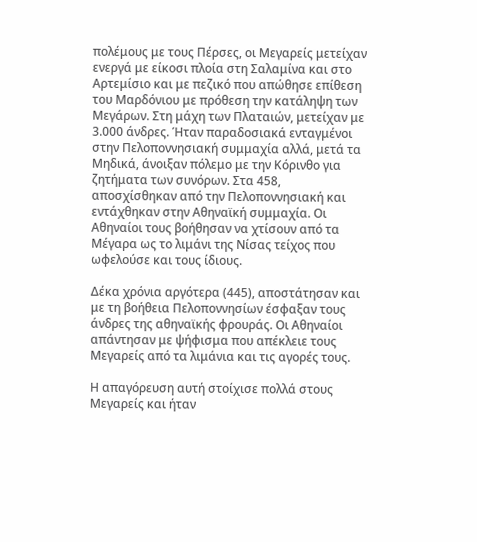πολέμους με τους Πέρσες, οι Μεγαρείς μετείχαν ενεργά με είκοσι πλοία στη Σαλαμίνα και στο Αρτεμίσιο και με πεζικό που απώθησε επίθεση του Μαρδόνιου με πρόθεση την κατάληψη των Μεγάρων. Στη μάχη των Πλαταιών, μετείχαν με 3.000 άνδρες. Ήταν παραδοσιακά ενταγμένοι στην Πελοποννησιακή συμμαχία αλλά, μετά τα Μηδικά, άνοιξαν πόλεμο με την Κόρινθο για ζητήματα των συνόρων. Στα 458, αποσχίσθηκαν από την Πελοποννησιακή και εντάχθηκαν στην Αθηναϊκή συμμαχία. Οι Αθηναίοι τους βοήθησαν να χτίσουν από τα Μέγαρα ως το λιμάνι της Νίσας τείχος που ωφελούσε και τους ίδιους.

Δέκα χρόνια αργότερα (445), αποστάτησαν και με τη βοήθεια Πελοποννησίων έσφαξαν τους άνδρες της αθηναϊκής φρουράς. Οι Αθηναίοι απάντησαν με ψήφισμα που απέκλειε τους Μεγαρείς από τα λιμάνια και τις αγορές τους.

Η απαγόρευση αυτή στοίχισε πολλά στους Μεγαρείς και ήταν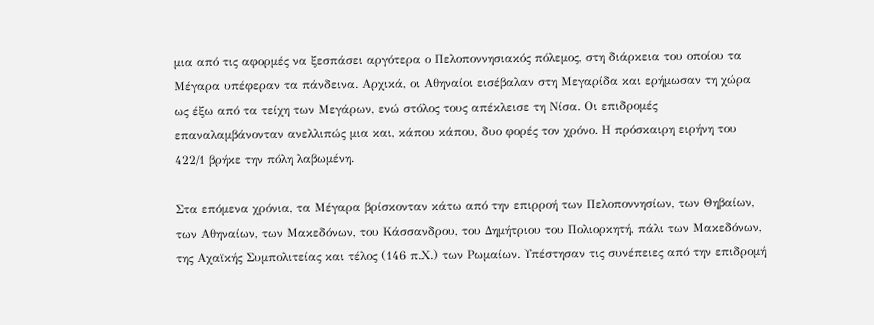μια από τις αφορμές να ξεσπάσει αργότερα ο Πελοποννησιακός πόλεμος, στη διάρκεια του οποίου τα Μέγαρα υπέφεραν τα πάνδεινα. Αρχικά, οι Αθηναίοι εισέβαλαν στη Μεγαρίδα και ερήμωσαν τη χώρα ως έξω από τα τείχη των Μεγάρων, ενώ στόλος τους απέκλεισε τη Νίσα. Οι επιδρομές επαναλαμβάνονταν ανελλιπώς μια και, κάπου κάπου, δυο φορές τον χρόνο. Η πρόσκαιρη ειρήνη του 422/1 βρήκε την πόλη λαβωμένη.

Στα επόμενα χρόνια, τα Μέγαρα βρίσκονταν κάτω από την επιρροή των Πελοποννησίων, των Θηβαίων, των Αθηναίων, των Μακεδόνων, του Κάσσανδρου, του Δημήτριου του Πολιορκητή, πάλι των Μακεδόνων, της Αχαϊκής Συμπολιτείας και τέλος (146 π.Χ.) των Ρωμαίων. Υπέστησαν τις συνέπειες από την επιδρομή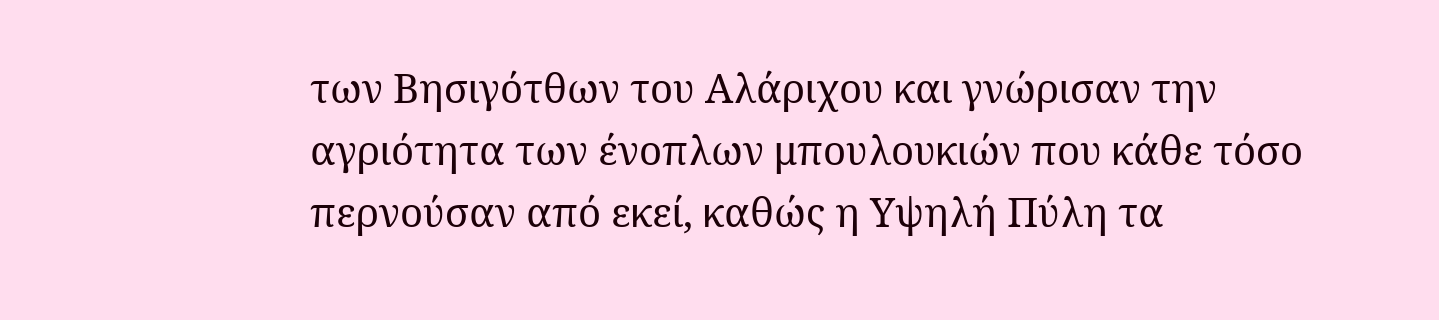των Βησιγότθων του Αλάριχου και γνώρισαν την αγριότητα των ένοπλων μπουλουκιών που κάθε τόσο περνούσαν από εκεί, καθώς η Υψηλή Πύλη τα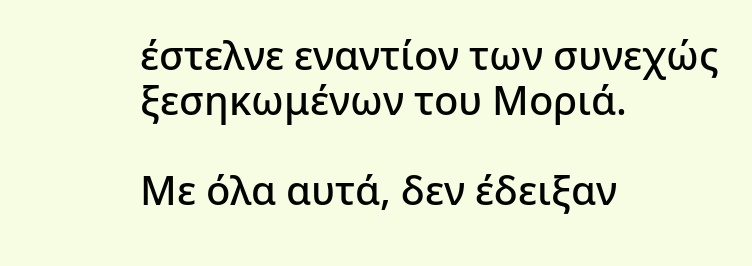έστελνε εναντίον των συνεχώς ξεσηκωμένων του Μοριά.

Με όλα αυτά, δεν έδειξαν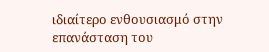ιδιαίτερο ενθουσιασμό στην επανάσταση του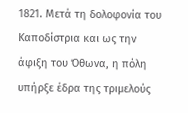1821. Μετά τη δολοφονία του Καποδίστρια και ως την άφιξη του Όθωνα, η πόλη υπήρξε έδρα της τριμελούς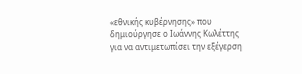«εθνικής κυβέρνησης» που δημιούργησε ο Ιωάννης Κωλέττης για να αντιμετωπίσει την εξέγερση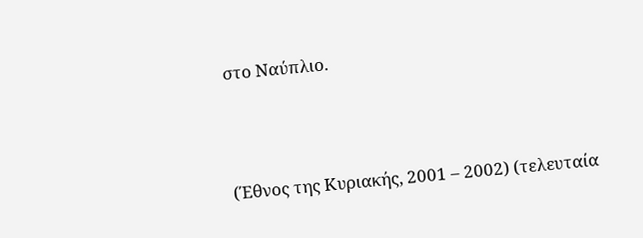στο Ναύπλιο.



(Έθνος της Κυριακής, 2001 – 2002) (τελευταία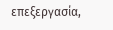επεξεργασία,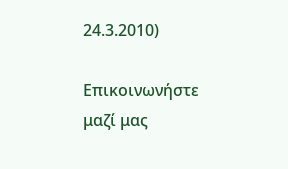24.3.2010)

Επικοινωνήστε μαζί μας